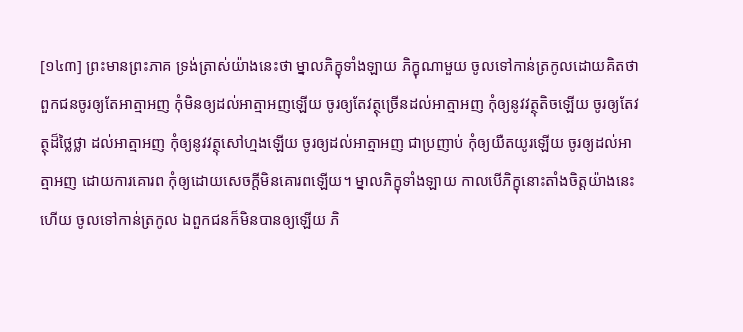[១៤៣] ព្រះមានព្រះភាគ ទ្រង់ត្រាស់យ៉ាងនេះថា ម្នាលភិក្ខុទាំងឡាយ ភិក្ខុណាមួយ ចូលទៅកាន់ត្រកូលដោយគិតថា ពួកជនចូរឲ្យតែអាត្មាអញ កុំមិនឲ្យដល់អាត្មាអញឡើយ ចូរឲ្យតែវត្ថុច្រើនដល់អាត្មាអញ កុំឲ្យនូវវត្ថុតិចឡើយ ចូរឲ្យតែវត្ថុដ៏ថ្លៃថ្លា ដល់អាត្មាអញ កុំឲ្យនូវវត្ថុសៅហ្មងឡើយ ចូរឲ្យដល់អាត្មាអញ ជាប្រញាប់ កុំឲ្យយឺតយូរឡើយ ចូរឲ្យដល់អាត្មាអញ ដោយការគោរព កុំឲ្យដោយសេចក្តីមិនគោរពឡើយ។ ម្នាលភិក្ខុទាំងឡាយ កាលបើភិក្ខុនោះតាំងចិត្តយ៉ាងនេះហើយ ចូលទៅកាន់ត្រកូល ឯពួកជនក៏មិនបានឲ្យឡើយ ភិ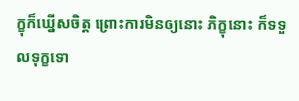ក្ខុក៏ឃ្នើសចិត្ត ព្រោះការមិនឲ្យនោះ ភិក្ខុនោះ ក៏ទទួលទុក្ខទោ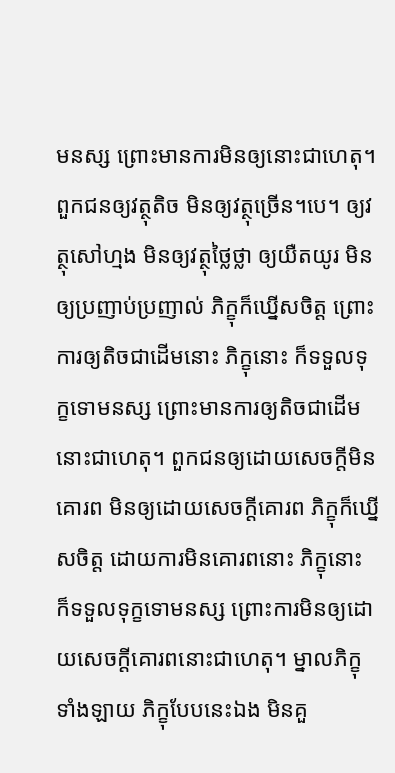មនស្ស ព្រោះមានការមិនឲ្យនោះជាហេតុ។ ពួកជនឲ្យវត្ថុតិច មិនឲ្យវត្ថុច្រើន។បេ។ ឲ្យវត្ថុសៅហ្មង មិនឲ្យវត្ថុថ្លៃថ្លា ឲ្យយឺតយូរ មិនឲ្យប្រញាប់ប្រញាល់ ភិក្ខុក៏ឃ្នើសចិត្ត ព្រោះការឲ្យតិចជាដើមនោះ ភិក្ខុនោះ ក៏ទទួលទុក្ខទោមនស្ស ព្រោះមានការឲ្យតិចជាដើមនោះជាហេតុ។ ពួកជនឲ្យដោយសេចក្តីមិនគោរព មិនឲ្យដោយសេចក្តីគោរព ភិក្ខុក៏ឃ្នើសចិត្ត ដោយការមិនគោរពនោះ ភិក្ខុនោះ ក៏ទទួលទុក្ខទោមនស្ស ព្រោះការមិនឲ្យដោយសេចក្តីគោរពនោះជាហេតុ។ ម្នាលភិក្ខុទាំងឡាយ ភិក្ខុបែបនេះឯង មិនគួ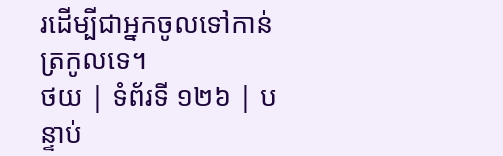រដើម្បីជាអ្នកចូលទៅកាន់ត្រកូលទេ។
ថយ | ទំព័រទី ១២៦ | បន្ទាប់